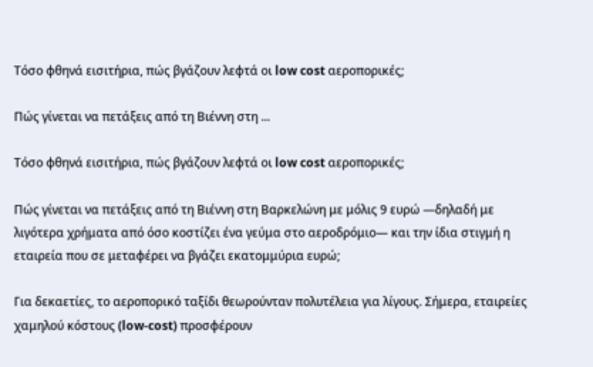Τόσο φθηνά εισιτήρια, πώς βγάζουν λεφτά οι low cost αεροπορικές;

Πώς γίνεται να πετάξεις από τη Βιέννη στη ...

Τόσο φθηνά εισιτήρια, πώς βγάζουν λεφτά οι low cost αεροπορικές;

Πώς γίνεται να πετάξεις από τη Βιέννη στη Βαρκελώνη με μόλις 9 ευρώ —δηλαδή με λιγότερα χρήματα από όσο κοστίζει ένα γεύμα στο αεροδρόμιο— και την ίδια στιγμή η εταιρεία που σε μεταφέρει να βγάζει εκατομμύρια ευρώ;

Για δεκαετίες, το αεροπορικό ταξίδι θεωρούνταν πολυτέλεια για λίγους. Σήμερα, εταιρείες χαμηλού κόστους (low-cost) προσφέρουν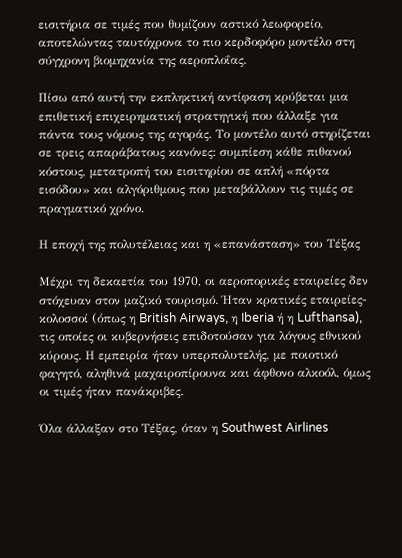εισιτήρια σε τιμές που θυμίζουν αστικό λεωφορείο, αποτελώντας ταυτόχρονα το πιο κερδοφόρο μοντέλο στη σύγχρονη βιομηχανία της αεροπλοΐας.

Πίσω από αυτή την εκπληκτική αντίφαση κρύβεται μια επιθετική επιχειρηματική στρατηγική που άλλαξε για πάντα τους νόμους της αγοράς. Το μοντέλο αυτό στηρίζεται σε τρεις απαράβατους κανόνες: συμπίεση κάθε πιθανού κόστους, μετατροπή του εισιτηρίου σε απλή «πόρτα εισόδου» και αλγόριθμους που μεταβάλλουν τις τιμές σε πραγματικό χρόνο.

Η εποχή της πολυτέλειας και η «επανάσταση» του Τέξας

Μέχρι τη δεκαετία του 1970, οι αεροπορικές εταιρείες δεν στόχευαν στον μαζικό τουρισμό. Ήταν κρατικές εταιρείες-κολοσσοί (όπως η British Airways, η Iberia ή η Lufthansa), τις οποίες οι κυβερνήσεις επιδοτούσαν για λόγους εθνικού κύρους. Η εμπειρία ήταν υπερπολυτελής, με ποιοτικό φαγητό, αληθινά μαχαιροπίρουνα και άφθονο αλκοόλ, όμως οι τιμές ήταν πανάκριβες.

Όλα άλλαξαν στο Τέξας, όταν η Southwest Airlines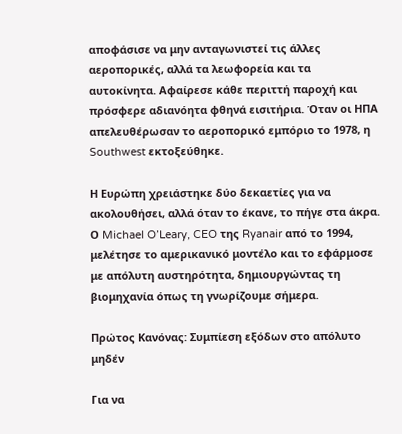αποφάσισε να μην ανταγωνιστεί τις άλλες αεροπορικές, αλλά τα λεωφορεία και τα αυτοκίνητα. Αφαίρεσε κάθε περιττή παροχή και πρόσφερε αδιανόητα φθηνά εισιτήρια. Όταν οι ΗΠΑ απελευθέρωσαν το αεροπορικό εμπόριο το 1978, η Southwest εκτοξεύθηκε.

Η Ευρώπη χρειάστηκε δύο δεκαετίες για να ακολουθήσει, αλλά όταν το έκανε, το πήγε στα άκρα. Ο Michael O’Leary, CEO της Ryanair από το 1994, μελέτησε το αμερικανικό μοντέλο και το εφάρμοσε με απόλυτη αυστηρότητα, δημιουργώντας τη βιομηχανία όπως τη γνωρίζουμε σήμερα.

Πρώτος Κανόνας: Συμπίεση εξόδων στο απόλυτο μηδέν

Για να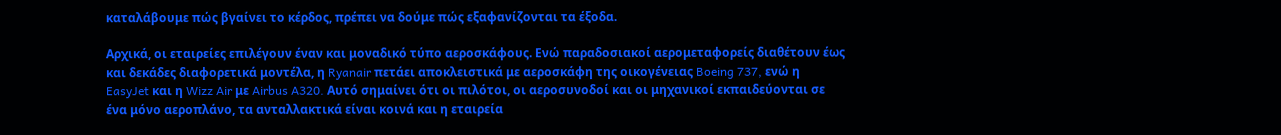καταλάβουμε πώς βγαίνει το κέρδος, πρέπει να δούμε πώς εξαφανίζονται τα έξοδα.

Αρχικά, οι εταιρείες επιλέγουν έναν και μοναδικό τύπο αεροσκάφους. Ενώ παραδοσιακοί αερομεταφορείς διαθέτουν έως και δεκάδες διαφορετικά μοντέλα, η Ryanair πετάει αποκλειστικά με αεροσκάφη της οικογένειας Boeing 737, ενώ η EasyJet και η Wizz Air με Airbus A320. Αυτό σημαίνει ότι οι πιλότοι, οι αεροσυνοδοί και οι μηχανικοί εκπαιδεύονται σε ένα μόνο αεροπλάνο, τα ανταλλακτικά είναι κοινά και η εταιρεία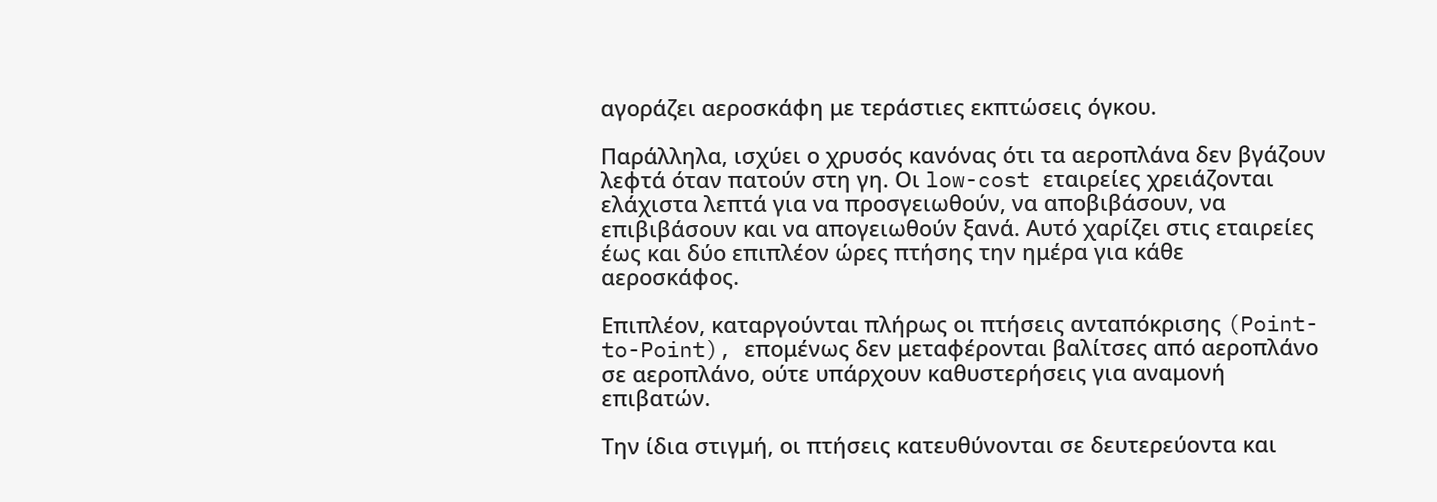αγοράζει αεροσκάφη με τεράστιες εκπτώσεις όγκου.

Παράλληλα, ισχύει ο χρυσός κανόνας ότι τα αεροπλάνα δεν βγάζουν λεφτά όταν πατούν στη γη. Οι low-cost εταιρείες χρειάζονται ελάχιστα λεπτά για να προσγειωθούν, να αποβιβάσουν, να επιβιβάσουν και να απογειωθούν ξανά. Αυτό χαρίζει στις εταιρείες έως και δύο επιπλέον ώρες πτήσης την ημέρα για κάθε αεροσκάφος.

Επιπλέον, καταργούνται πλήρως οι πτήσεις ανταπόκρισης (Point-to-Point), επομένως δεν μεταφέρονται βαλίτσες από αεροπλάνο σε αεροπλάνο, ούτε υπάρχουν καθυστερήσεις για αναμονή επιβατών.

Την ίδια στιγμή, οι πτήσεις κατευθύνονται σε δευτερεύοντα και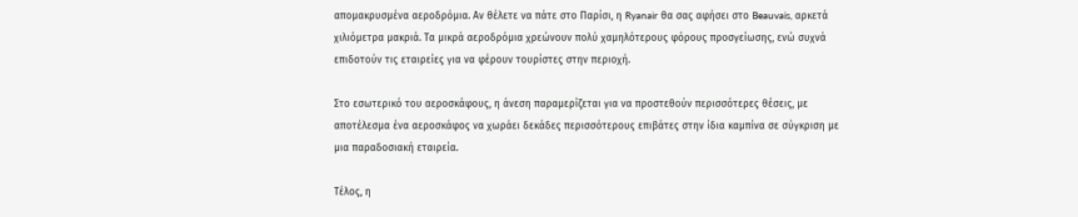απομακρυσμένα αεροδρόμια. Αν θέλετε να πάτε στο Παρίσι, η Ryanair θα σας αφήσει στο Beauvais, αρκετά χιλιόμετρα μακριά. Τα μικρά αεροδρόμια χρεώνουν πολύ χαμηλότερους φόρους προσγείωσης, ενώ συχνά επιδοτούν τις εταιρείες για να φέρουν τουρίστες στην περιοχή.

Στο εσωτερικό του αεροσκάφους, η άνεση παραμερίζεται για να προστεθούν περισσότερες θέσεις, με αποτέλεσμα ένα αεροσκάφος να χωράει δεκάδες περισσότερους επιβάτες στην ίδια καμπίνα σε σύγκριση με μια παραδοσιακή εταιρεία.

Τέλος, η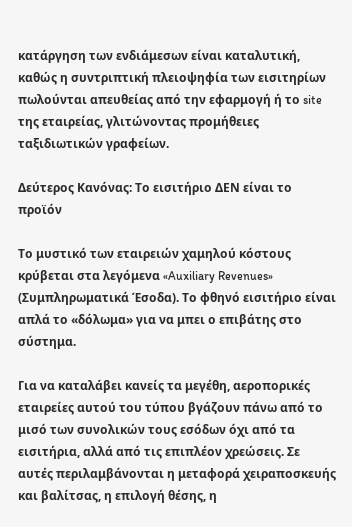κατάργηση των ενδιάμεσων είναι καταλυτική, καθώς η συντριπτική πλειοψηφία των εισιτηρίων πωλούνται απευθείας από την εφαρμογή ή το site της εταιρείας, γλιτώνοντας προμήθειες ταξιδιωτικών γραφείων.

Δεύτερος Κανόνας: Το εισιτήριο ΔΕΝ είναι το προϊόν

Το μυστικό των εταιρειών χαμηλού κόστους κρύβεται στα λεγόμενα «Auxiliary Revenues» (Συμπληρωματικά Έσοδα). Το φθηνό εισιτήριο είναι απλά το «δόλωμα» για να μπει ο επιβάτης στο σύστημα.

Για να καταλάβει κανείς τα μεγέθη, αεροπορικές εταιρείες αυτού του τύπου βγάζουν πάνω από το μισό των συνολικών τους εσόδων όχι από τα εισιτήρια, αλλά από τις επιπλέον χρεώσεις. Σε αυτές περιλαμβάνονται η μεταφορά χειραποσκευής και βαλίτσας, η επιλογή θέσης, η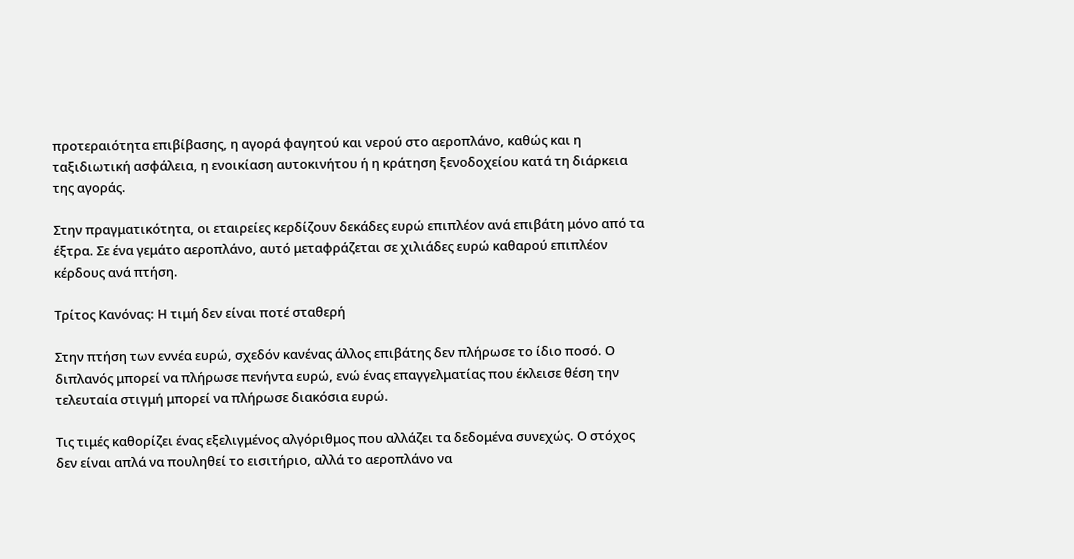προτεραιότητα επιβίβασης, η αγορά φαγητού και νερού στο αεροπλάνο, καθώς και η ταξιδιωτική ασφάλεια, η ενοικίαση αυτοκινήτου ή η κράτηση ξενοδοχείου κατά τη διάρκεια της αγοράς.

Στην πραγματικότητα, οι εταιρείες κερδίζουν δεκάδες ευρώ επιπλέον ανά επιβάτη μόνο από τα έξτρα. Σε ένα γεμάτο αεροπλάνο, αυτό μεταφράζεται σε χιλιάδες ευρώ καθαρού επιπλέον κέρδους ανά πτήση.

Τρίτος Κανόνας: Η τιμή δεν είναι ποτέ σταθερή

Στην πτήση των εννέα ευρώ, σχεδόν κανένας άλλος επιβάτης δεν πλήρωσε το ίδιο ποσό. Ο διπλανός μπορεί να πλήρωσε πενήντα ευρώ, ενώ ένας επαγγελματίας που έκλεισε θέση την τελευταία στιγμή μπορεί να πλήρωσε διακόσια ευρώ.

Τις τιμές καθορίζει ένας εξελιγμένος αλγόριθμος που αλλάζει τα δεδομένα συνεχώς. Ο στόχος δεν είναι απλά να πουληθεί το εισιτήριο, αλλά το αεροπλάνο να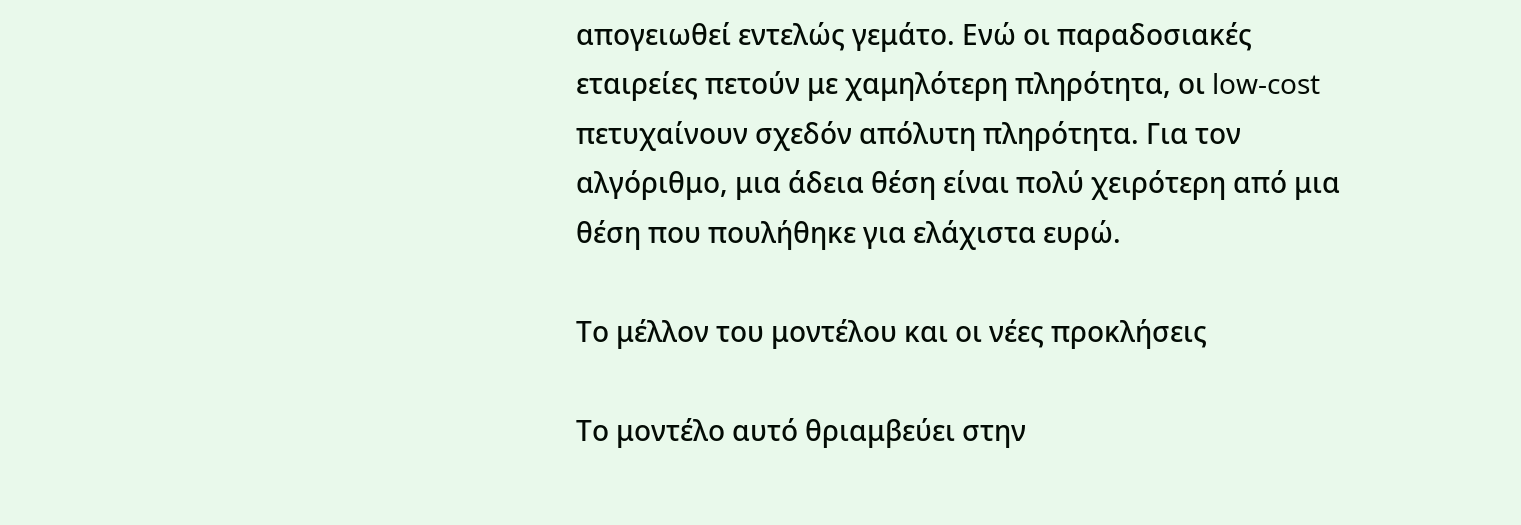απογειωθεί εντελώς γεμάτο. Ενώ οι παραδοσιακές εταιρείες πετούν με χαμηλότερη πληρότητα, οι low-cost πετυχαίνουν σχεδόν απόλυτη πληρότητα. Για τον αλγόριθμο, μια άδεια θέση είναι πολύ χειρότερη από μια θέση που πουλήθηκε για ελάχιστα ευρώ.

Το μέλλον του μοντέλου και οι νέες προκλήσεις

Το μοντέλο αυτό θριαμβεύει στην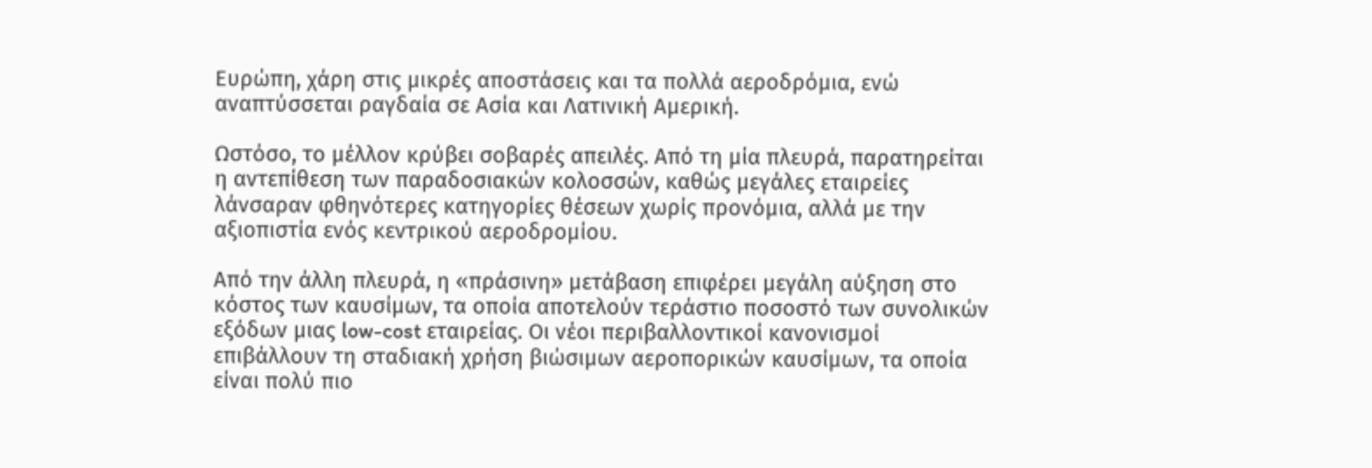Ευρώπη, χάρη στις μικρές αποστάσεις και τα πολλά αεροδρόμια, ενώ αναπτύσσεται ραγδαία σε Ασία και Λατινική Αμερική.

Ωστόσο, το μέλλον κρύβει σοβαρές απειλές. Από τη μία πλευρά, παρατηρείται η αντεπίθεση των παραδοσιακών κολοσσών, καθώς μεγάλες εταιρείες λάνσαραν φθηνότερες κατηγορίες θέσεων χωρίς προνόμια, αλλά με την αξιοπιστία ενός κεντρικού αεροδρομίου.

Από την άλλη πλευρά, η «πράσινη» μετάβαση επιφέρει μεγάλη αύξηση στο κόστος των καυσίμων, τα οποία αποτελούν τεράστιο ποσοστό των συνολικών εξόδων μιας low-cost εταιρείας. Οι νέοι περιβαλλοντικοί κανονισμοί επιβάλλουν τη σταδιακή χρήση βιώσιμων αεροπορικών καυσίμων, τα οποία είναι πολύ πιο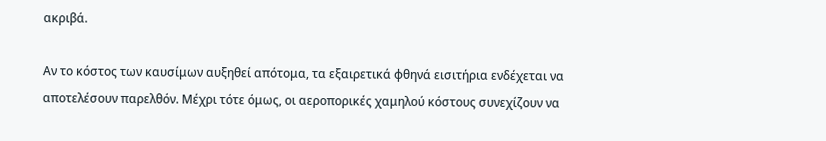ακριβά.

Αν το κόστος των καυσίμων αυξηθεί απότομα, τα εξαιρετικά φθηνά εισιτήρια ενδέχεται να αποτελέσουν παρελθόν. Μέχρι τότε όμως, οι αεροπορικές χαμηλού κόστους συνεχίζουν να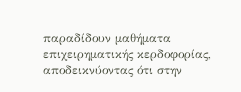παραδίδουν μαθήματα επιχειρηματικής κερδοφορίας, αποδεικνύοντας ότι στην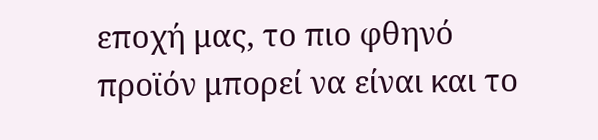εποχή μας, το πιο φθηνό προϊόν μπορεί να είναι και το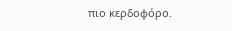πιο κερδοφόρο.